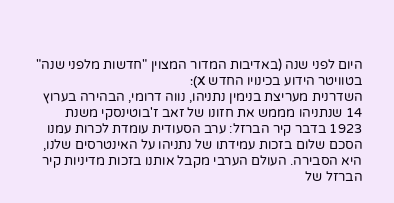היום לפני שנה (באדיבות המדור המצוין "חדשות מלפני שנה" בטוויטר הידוע בכינויו החדש X):
השדרנית מעריצת בנימין נתניהו, נווה דרומי, הבהירה בערוץ 14 שנתניהו מממש את חזונו של זאב ז'בוטינסקי משנת 1923 בדבר קיר הברזל: ערב הסעודית עומדת לכרות עמנו הסכם שלום בזכות עמידתו של נתניהו על האינטרסים שלנו, היא הסבירה. העולם הערבי מקבל אותנו בזכות מדיניות קיר הברזל של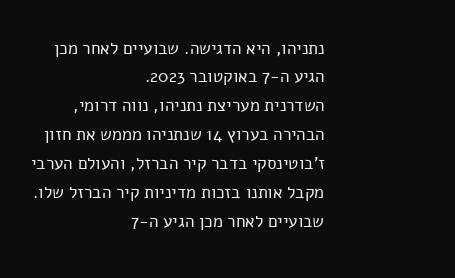נתניהו, היא הדגישה. שבועיים לאחר מכן הגיע ה-7 באוקטובר 2023.
השדרנית מעריצת נתניהו, נווה דרומי, הבהירה בערוץ 14 שנתניהו מממש את חזון ז'בוטינסקי בדבר קיר הברזל, והעולם הערבי מקבל אותנו בזכות מדיניות קיר הברזל שלו. שבועיים לאחר מכן הגיע ה-7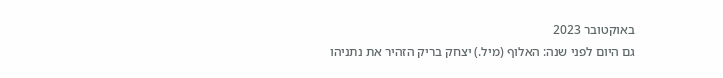באוקטובר 2023
גם היום לפני שנה: האלוף (מיל.) יצחק בריק הזהיר את נתניהו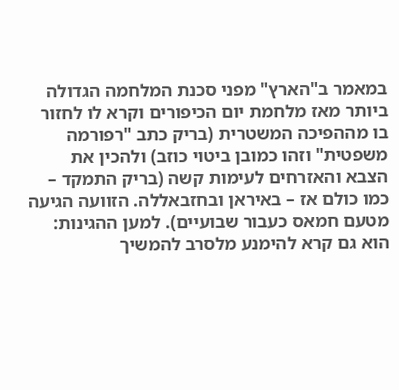במאמר ב"הארץ" מפני סכנת המלחמה הגדולה ביותר מאז מלחמת יום הכיפורים וקרא לו לחזור בו מההפיכה המשטרית (בריק כתב "רפורמה משפטית" וזהו כמובן ביטוי כוזב) ולהכין את הצבא והאזרחים לעימות קשה (בריק התמקד – כמו כולם אז – באיראן ובחזבאללה. הזוועה הגיעה מטעם חמאס כעבור שבועיים). למען ההגינות: הוא גם קרא להימנע מלסרב להמשיך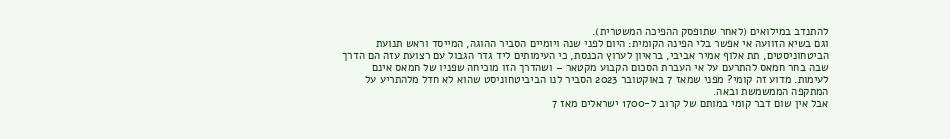להתנדב במילואים (לאחר שתופסק ההפיכה המשטרית).
וגם בשיא הזוועה אי אפשר בלי הפינה הקומית: היום לפני שנה ויומיים הסביר ההוגה, המייסד וראש תנועת הביטחוניסטים, תת אלוף אמיר אביבי, בראיון לערוץ הכנסת, כי העימותים ליד גדר הגבול עם רצועת עזה הם הדרך שבה בחר חמאס להתרעם על אי העברת הסכום הקבוע מקטאר – ושהדרך הזו מוכיחה שפניו של חמאס אינם לעימות. מדוע זה קומי? מפני שמאז 7 באוקטובר 2023 הסביר לנו הביביטחוניסט שהוא לא חדל מלהתריע על המתקפה הממשמשת ובאה.
אבל אין שום דבר קומי במותם של קרוב ל-1700 ישראלים מאז 7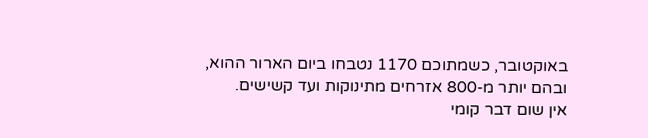באוקטובר, כשמתוכם 1170 נטבחו ביום הארור ההוא, ובהם יותר מ-800 אזרחים מתינוקות ועד קשישים.
אין שום דבר קומי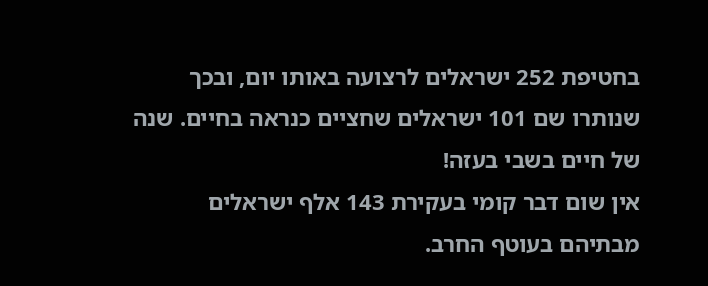בחטיפת 252 ישראלים לרצועה באותו יום, ובכך שנותרו שם 101 ישראלים שחציים כנראה בחיים. שנה של חיים בשבי בעזה!
אין שום דבר קומי בעקירת 143 אלף ישראלים מבתיהם בעוטף החרב.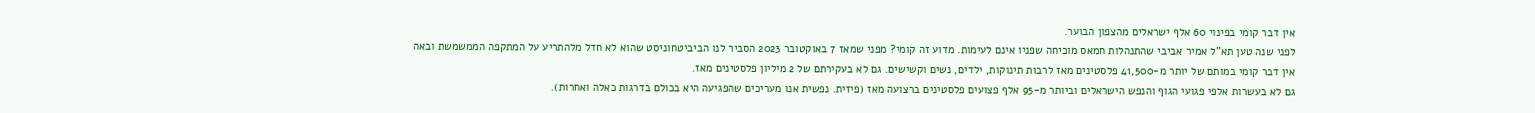אין דבר קומי בפינוי 60 אלף ישראלים מהצפון הבוער.
לפני שנה טען תא"ל אמיר אביבי שהתנהלות חמאס מוכיחה שפניו אינם לעימות. מדוע זה קומי? מפני שמאז 7 באוקטובר 2023 הסביר לנו הביביטחוניסט שהוא לא חדל מלהתריע על המתקפה הממשמשת ובאה
אין דבר קומי במותם של יותר מ-41,500 פלסטינים מאז לרבות תינוקות, ילדים, נשים וקשישים. גם לא בעקירתם של 2 מיליון פלסטינים מאז.
גם לא בעשרות אלפי פגועי הגוף והנפש הישראלים וביותר מ-95 אלף פצועים פלסטינים ברצועה מאז (פיזית. נפשית אנו מעריכים שהפגיעה היא בכולם בדרגות כאלה ואחרות).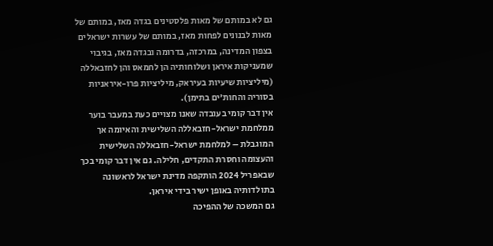גם לא במותם של מאות פלסטינים בגדה מאז, במותם של מאות לבנונים לפחות מאז, במותם של עשרות ישראלים בצפון המדינה, במרכזה, בדרומה ובגדה מאז, בגיבוי שמעניקות איראן ושלוחותיה הן לחמאס והן לחזבאללה (מיליציות שיעיות בעיראק, מיליציות פרו-איראניות בסוריה והחות'ים בתימן).
אין דבר קומי בעובדה שאנו מצויים כעת במעבר בוער ממלחמת ישראל-חזבאללה השלישית והאיומה אך המוגבלת – למלחמת ישראל-חזבאללה השלישית והעצומה וחסרת התקדים, חלילה. גם אין דבר קומי בכך שבאפריל 2024 הותקפה מדינת ישראל לראשונה בתולדותיה באופן ישיר בידי איראן.
גם המשכה של ההפיכה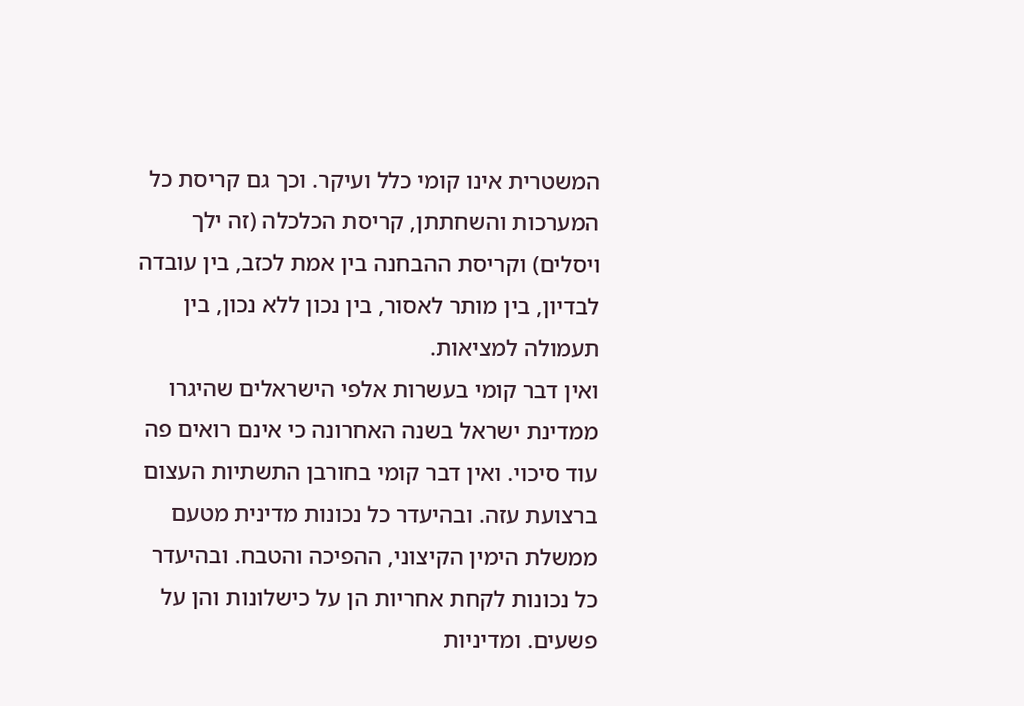המשטרית אינו קומי כלל ועיקר. וכך גם קריסת כל המערכות והשחתתן, קריסת הכלכלה (זה ילך ויסלים) וקריסת ההבחנה בין אמת לכזב, בין עובדה לבדיון, בין מותר לאסור, בין נכון ללא נכון, בין תעמולה למציאות.
ואין דבר קומי בעשרות אלפי הישראלים שהיגרו ממדינת ישראל בשנה האחרונה כי אינם רואים פה עוד סיכוי. ואין דבר קומי בחורבן התשתיות העצום ברצועת עזה. ובהיעדר כל נכונות מדינית מטעם ממשלת הימין הקיצוני, ההפיכה והטבח. ובהיעדר כל נכונות לקחת אחריות הן על כישלונות והן על פשעים. ומדיניות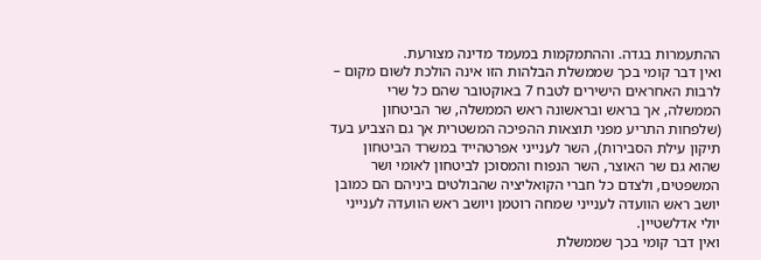ההתעמרות בגדה. וההתמקמות במעמד מדינה מצורעת.
ואין דבר קומי בכך שממשלת הבלהות הזו אינה הולכת לשום מקום – לרבות האחראים הישירים לטבח 7 באוקטובר שהם כל שרי הממשלה, אך בראש ובראשונה ראש הממשלה, שר הביטחון (שלפחות התריע מפני תוצאות ההפיכה המשטרית אך גם הצביע בעד תיקון עילת הסבירות), השר לענייני אפרטהייד במשרד הביטחון שהוא גם שר האוצר, השר הנפוח והמסוכן לביטחון לאומי ושר המשפטים, ולצדם כל חברי הקואליציה שהבולטים ביניהם הם כמובן יושב ראש הוועדה לענייני שמחה רוטמן ויושב ראש הוועדה לענייני יולי אדלשטיין.
ואין דבר קומי בכך שממשלת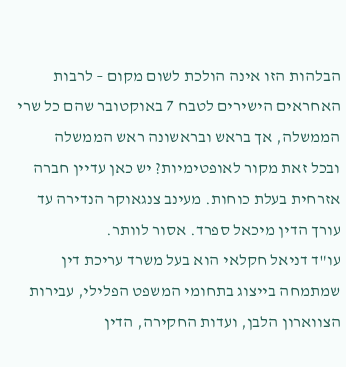הבלהות הזו אינה הולכת לשום מקום – לרבות האחראים הישירים לטבח 7 באוקטובר שהם כל שרי הממשלה, אך בראש ובראשונה ראש הממשלה
ובכל זאת מקור לאופטימיות? יש כאן עדיין חברה אזרחית בעלת כוחות. מעינב צנגאוקר הנדירה עד עורך הדין מיכאל ספרד. אסור לוותר.
עו"ד דניאל חקלאי הוא בעל משרד עריכת דין שמתמחה בייצוג בתחומי המשפט הפלילי, עבירות הצווארון הלבן, ועדות החקירה, הדין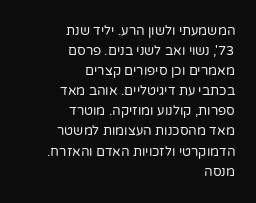המשמעתי ולשון הרע. יליד שנת 73', נשוי ואב לשני בנים. פרסם מאמרים וכן סיפורים קצרים בכתבי עת דיגיטליים. אוהב מאד ספרות, קולנוע ומוזיקה. מוטרד מאד מהסכנות העצומות למשטר הדמוקרטי ולזכויות האדם והאזרח. מנסה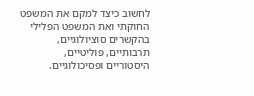לחשוב כיצד למקם את המשפט החוקתי ואת המשפט הפלילי בהקשרים סוציולוגיים, תרבותיים, פוליטיים, היסטוריים ופסיכולוגיים.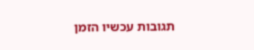תגובות עכשיו הזמן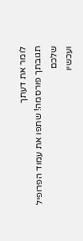לומר את דעתך
תגובתך פורסמה! שתפו את עמוד הפרופיל שלכם
ועכשיו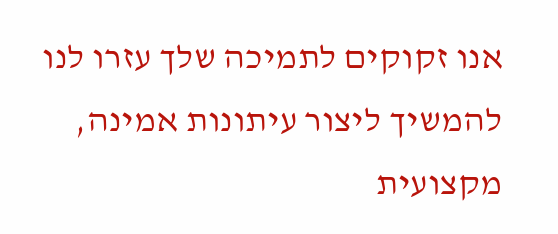אנו זקוקים לתמיכה שלך עזרו לנו להמשיך ליצור עיתונות אמינה, מקצועית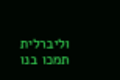וליברלית
תמכו בנו